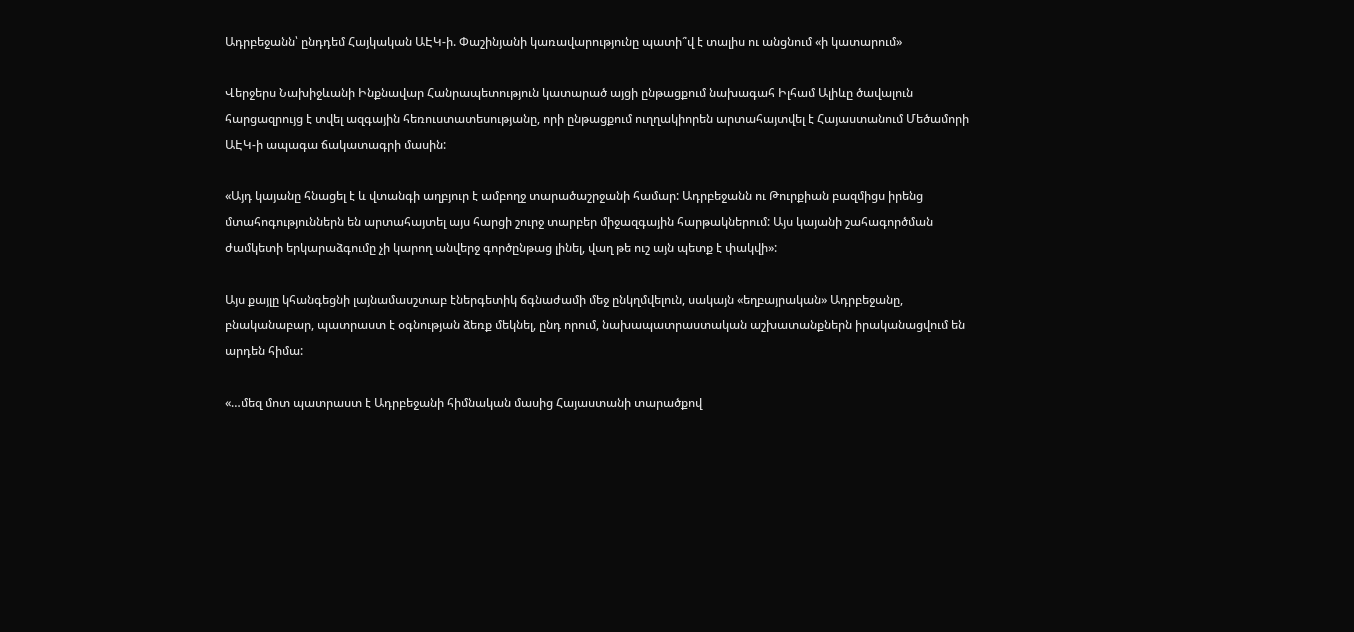Ադրբեջանն՝ ընդդեմ Հայկական ԱԷԿ-ի. Փաշինյանի կառավարությունը պատի՞վ է տալիս ու անցնում «ի կատարում»

Վերջերս Նախիջևանի Ինքնավար Հանրապետություն կատարած այցի ընթացքում նախագահ Իլհամ Ալիևը ծավալուն հարցազրույց է տվել ազգային հեռուստատեսությանը, որի ընթացքում ուղղակիորեն արտահայտվել է Հայաստանում Մեծամորի ԱԷԿ-ի ապագա ճակատագրի մասին:

«Այդ կայանը հնացել է և վտանգի աղբյուր է ամբողջ տարածաշրջանի համար: Ադրբեջանն ու Թուրքիան բազմիցս իրենց մտահոգություններն են արտահայտել այս հարցի շուրջ տարբեր միջազգային հարթակներում: Այս կայանի շահագործման ժամկետի երկարաձգումը չի կարող անվերջ գործընթաց լինել, վաղ թե ուշ այն պետք է փակվի»:

Այս քայլը կհանգեցնի լայնամասշտաբ էներգետիկ ճգնաժամի մեջ ընկղմվելուն, սակայն «եղբայրական» Ադրբեջանը, բնականաբար, պատրաստ է օգնության ձեռք մեկնել, ընդ որում, նախապատրաստական աշխատանքներն իրականացվում են արդեն հիմա:

«…մեզ մոտ պատրաստ է Ադրբեջանի հիմնական մասից Հայաստանի տարածքով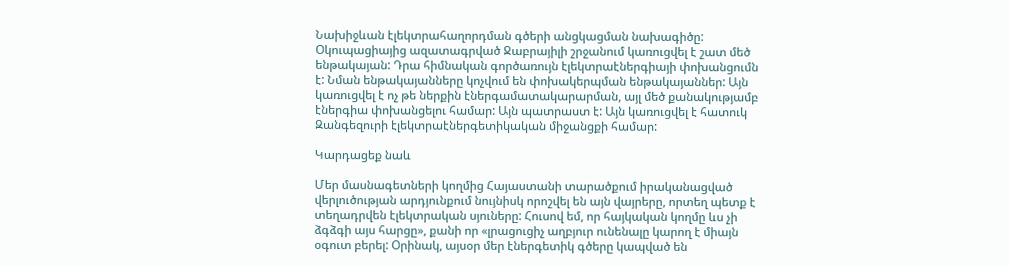Նախիջևան էլեկտրահաղորդման գծերի անցկացման նախագիծը: Օկուպացիայից ազատագրված Ջաբրայիլի շրջանում կառուցվել է շատ մեծ ենթակայան: Դրա հիմնական գործառույն էլեկտրաէներգիայի փոխանցումն է: Նման ենթակայանները կոչվում են փոխակերպման ենթակայաններ: Այն կառուցվել է ոչ թե ներքին էներգամատակարարման, այլ մեծ քանակությամբ էներգիա փոխանցելու համար: Այն պատրաստ է: Այն կառուցվել է հատուկ Զանգեզուրի էլեկտրաէներգետիկական միջանցքի համար:

Կարդացեք նաև

Մեր մասնագետների կողմից Հայաստանի տարածքում իրականացված վերլուծության արդյունքում նույնիսկ որոշվել են այն վայրերը, որտեղ պետք է տեղադրվեն էլեկտրական սյուները: Հուսով եմ, որ հայկական կողմը ևս չի ձգձգի այս հարցը», քանի որ «լրացուցիչ աղբյուր ունենալը կարող է միայն օգուտ բերել: Օրինակ, այսօր մեր էներգետիկ գծերը կապված են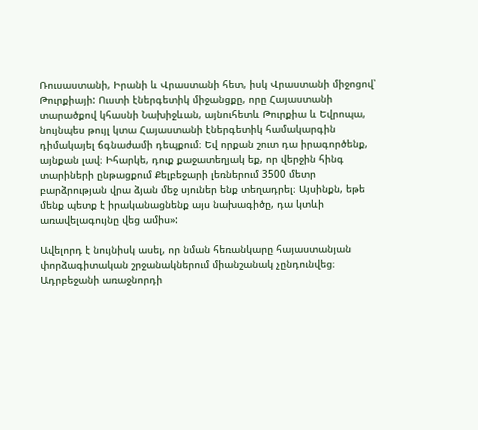Ռուսաստանի, Իրանի և Վրաստանի հետ, իսկ Վրաստանի միջոցով՝ Թուրքիայի: Ուստի էներգետիկ միջանցքը, որը Հայաստանի տարածքով կհասնի Նախիջևան, այնուհետև Թուրքիա և Եվրոպա, նույնպես թույլ կտա Հայաստանի էներգետիկ համակարգին դիմակայել ճգնաժամի դեպքում։ Եվ որքան շուտ դա իրագործենք, այնքան լավ։ Իհարկե, դուք քաջատեղյակ եք, որ վերջին հինգ տարիների ընթացքում Քելբեջարի լեռներում 3500 մետր բարձրության վրա ձյան մեջ սյուներ ենք տեղադրել։ Այսինքն, եթե մենք պետք է իրականացնենք այս նախագիծը, դա կտևի առավելագույնը վեց ամիս»:

Ավելորդ է նույնիսկ ասել, որ նման հեռանկարը հայաստանյան փորձագիտական շրջանակներում միանշանակ չընդունվեց։ Ադրբեջանի առաջնորդի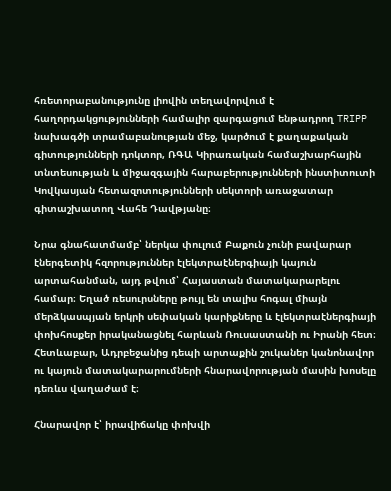հռետորաբանությունը լիովին տեղավորվում է հաղորդակցությունների համալիր զարգացում ենթադրող TRIPP նախագծի տրամաբանության մեջ, կարծում է քաղաքական գիտությունների դոկտոր, ՌԳԱ Կիրառական համաշխարհային տնտեսության և միջազգային հարաբերությունների ինստիտուտի Կովկասյան հետազոտությունների սեկտորի առաջատար գիտաշխատող Վահե Դավթյանը։

Նրա գնահատմամբ՝ ներկա փուլում Բաքուն չունի բավարար էներգետիկ հզորություններ էլեկտրաէներգիայի կայուն արտահանման, այդ թվում՝ Հայաստան մատակարարելու համար։ Եղած ռեսուրսները թույլ են տալիս հոգալ միայն մերձկասպյան երկրի սեփական կարիքները և էլեկտրաէներգիայի փոխհոսքեր իրականացնել հարևան Ռուսաստանի ու Իրանի հետ։ Հետևաբար, Ադրբեջանից դեպի արտաքին շուկաներ կանոնավոր ու կայուն մատակարարումների հնարավորության մասին խոսելը դեռևս վաղաժամ է։

Հնարավոր է՝ իրավիճակը փոխվի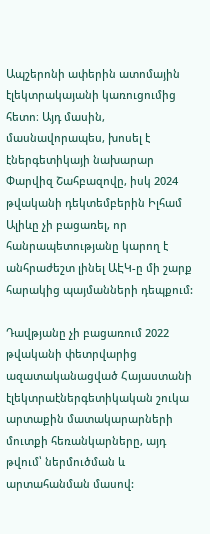Ապշերոնի ափերին ատոմային էլեկտրակայանի կառուցումից հետո։ Այդ մասին, մասնավորապես, խոսել է էներգետիկայի նախարար Փարվիզ Շահբազովը, իսկ 2024 թվականի դեկտեմբերին Իլհամ Ալիևը չի բացառել, որ հանրապետությանը կարող է անհրաժեշտ լինել ԱԷԿ-ը մի շարք հարակից պայմանների դեպքում:

Դավթյանը չի բացառում 2022 թվականի փետրվարից ազատականացված Հայաստանի էլեկտրաէներգետիկական շուկա արտաքին մատակարարների մուտքի հեռանկարները, այդ թվում՝ ներմուծման և արտահանման մասով: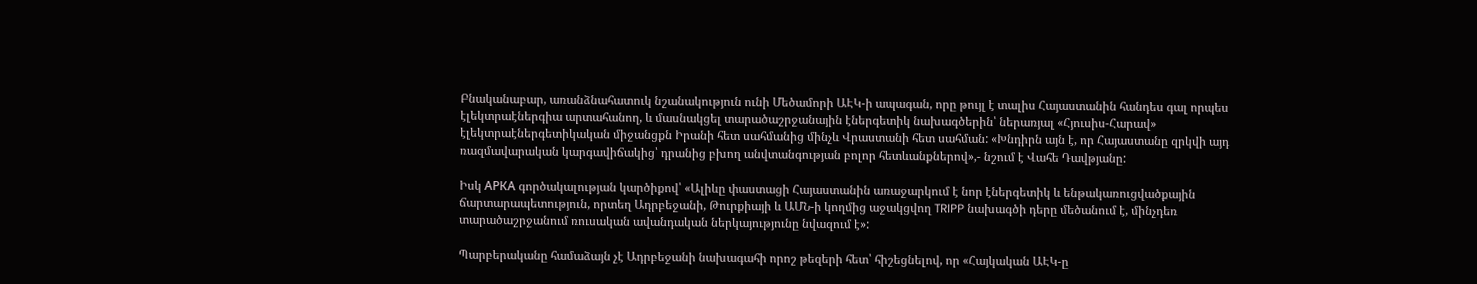Բնականաբար, առանձնահատուկ նշանակություն ունի Մեծամորի ԱԷԿ-ի ապագան, որը թույլ է տալիս Հայաստանին հանդես գալ որպես էլեկտրաէներգիա արտահանող, և մասնակցել տարածաշրջանային էներգետիկ նախագծերին՝ ներառյալ «Հյուսիս-Հարավ» էլեկտրաէներգետիկական միջանցքն Իրանի հետ սահմանից մինչև Վրաստանի հետ սահման: «Խնդիրն այն է, որ Հայաստանը զրկվի այդ ռազմավարական կարգավիճակից՝ դրանից բխող անվտանգության բոլոր հետևանքներով»,- նշում է Վահե Դավթյանը:

Իսկ АРКА գործակալության կարծիքով՝ «Ալիևը փաստացի Հայաստանին առաջարկում է նոր էներգետիկ և ենթակառուցվածքային ճարտարապետություն, որտեղ Ադրբեջանի, Թուրքիայի և ԱՄՆ-ի կողմից աջակցվող TRIPP նախագծի դերը մեծանում է, մինչդեռ տարածաշրջանում ռուսական ավանդական ներկայությունը նվազում է»:

Պարբերականը համաձայն չէ Ադրբեջանի նախագահի որոշ թեզերի հետ՝ հիշեցնելով, որ «Հայկական ԱԷԿ-ը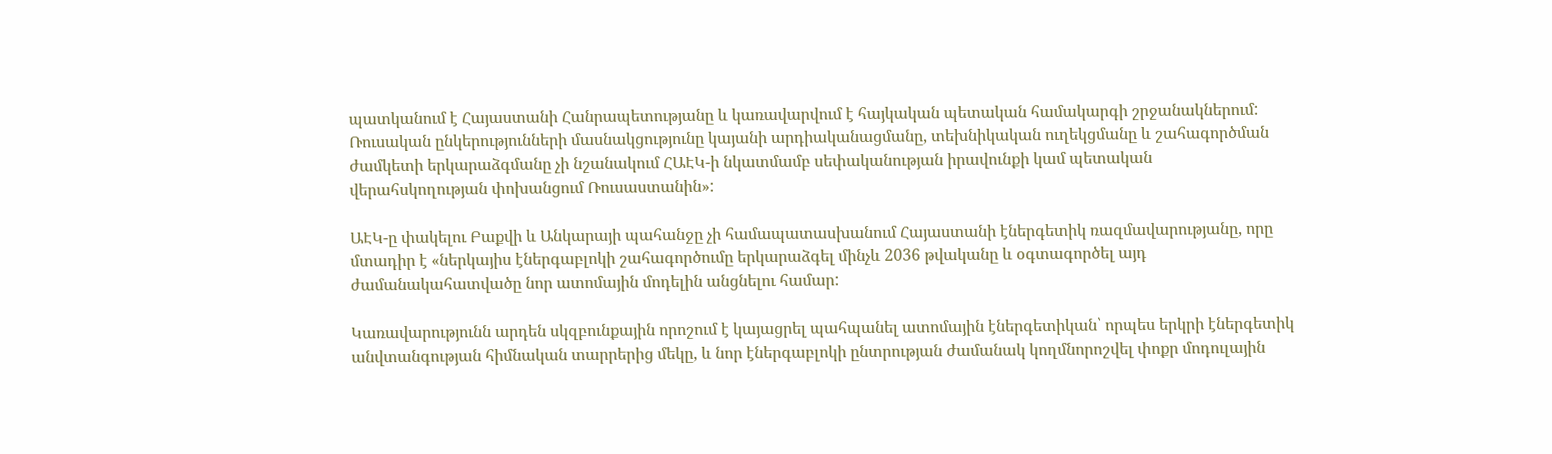պատկանում է Հայաստանի Հանրապետությանը և կառավարվում է հայկական պետական համակարգի շրջանակներում: Ռուսական ընկերությունների մասնակցությունը կայանի արդիականացմանը, տեխնիկական ուղեկցմանը և շահագործման ժամկետի երկարաձգմանը չի նշանակում ՀԱԷԿ-ի նկատմամբ սեփականության իրավունքի կամ պետական վերահսկողության փոխանցում Ռուսաստանին»:

ԱԷԿ-ը փակելու Բաքվի և Անկարայի պահանջը չի համապատասխանում Հայաստանի էներգետիկ ռազմավարությանը, որը մտադիր է «ներկայիս էներգաբլոկի շահագործումը երկարաձգել մինչև 2036 թվականը և օգտագործել այդ ժամանակահատվածը նոր ատոմային մոդելին անցնելու համար:

Կառավարությունն արդեն սկզբունքային որոշում է կայացրել պահպանել ատոմային էներգետիկան՝ որպես երկրի էներգետիկ անվտանգության հիմնական տարրերից մեկը, և նոր էներգաբլոկի ընտրության ժամանակ կողմնորոշվել փոքր մոդուլային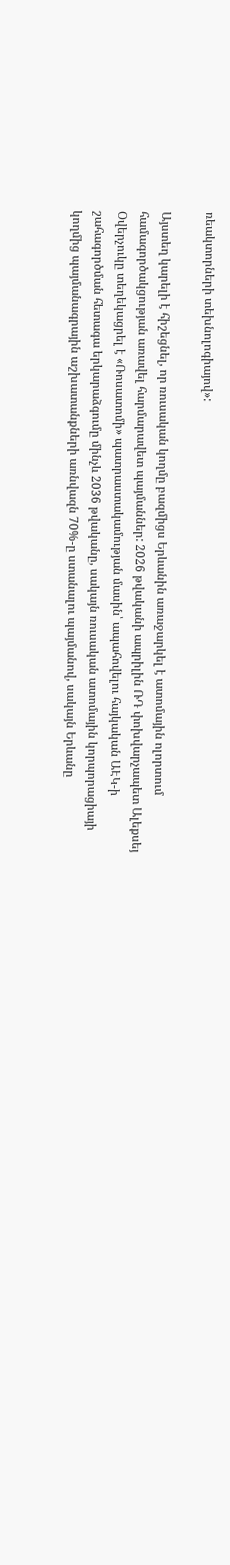ռեակտորների տեխնոլոգիայով»:

Այստեղ կարելի է հիշեցնել, որ ռուսական կողմը բազմիցս Երևանին առաջարկել է ատոմային ոլորտում համագործակցության առավել հարմարավետ պայմաններ: 2026 թվականի ապրիլին ՌԴ փոխվարչապետ Ալեքսեյ Օվերչուկը տեղեկացրել է «Ռոսատոմի» պատրաստակամության մասին՝ ապահովելու հայկական ԱԷԿ-ի շահագործման հետագա երկարաձգումը մինչև 2036 թվականը, սակայն ռուսական ատոմային կորպորացիայի կողմից պայմանագրային աշխատանքների առնվազն 70%-ը ստանալու պայմանով, սակայն Երևանը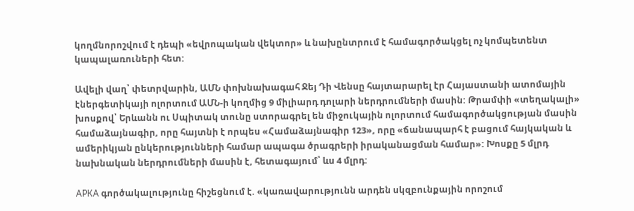կողմնորոշվում է դեպի «եվրոպական վեկտոր» և նախընտրում է համագործակցել ոչ կոմպետենտ կապալառուների հետ:

Ավելի վաղ՝ փետրվարին, ԱՄՆ փոխնախագահ Ջեյ Դի Վենսը հայտարարել էր Հայաստանի ատոմային էներգետիկայի ոլորտում ԱՄՆ-ի կողմից 9 միլիարդ դոլարի ներդրումների մասին: Թրամփի «տեղակալի» խոսքով՝ Երևանն ու Սպիտակ տունը ստորագրել են միջուկային ոլորտում համագործակցության մասին համաձայնագիր, որը հայտնի է որպես «Համաձայնագիր 123», որը «ճանապարհ է բացում հայկական և ամերիկյան ընկերությունների համար ապագա ծրագրերի իրականացման համար»: Խոսքը 5 մլրդ նախնական ներդրումների մասին է, հետագայում՝ ևս 4 մլրդ:

АРКА գործակալությունը հիշեցնում է. «կառավարությունն արդեն սկզբունքային որոշում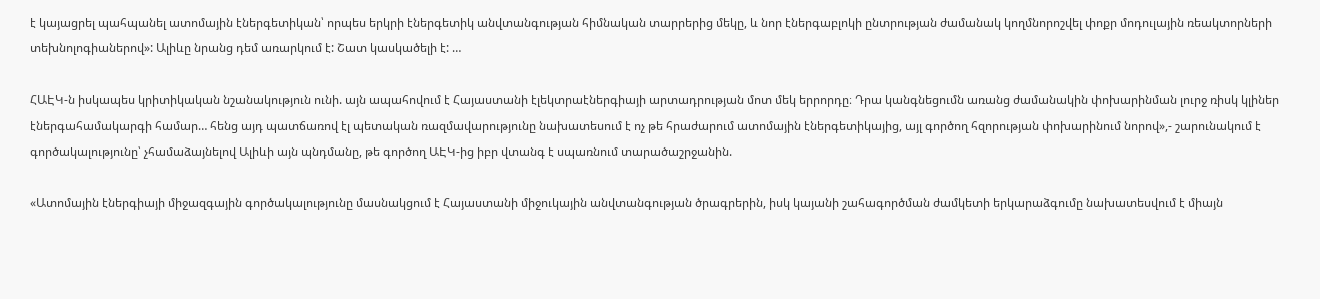է կայացրել պահպանել ատոմային էներգետիկան՝ որպես երկրի էներգետիկ անվտանգության հիմնական տարրերից մեկը, և նոր էներգաբլոկի ընտրության ժամանակ կողմնորոշվել փոքր մոդուլային ռեակտորների տեխնոլոգիաներով»: Ալիևը նրանց դեմ առարկում է: Շատ կասկածելի է: …

ՀԱԷԿ-ն իսկապես կրիտիկական նշանակություն ունի. այն ապահովում է Հայաստանի էլեկտրաէներգիայի արտադրության մոտ մեկ երրորդը։ Դրա կանգնեցումն առանց ժամանակին փոխարինման լուրջ ռիսկ կլիներ էներգահամակարգի համար… հենց այդ պատճառով էլ պետական ռազմավարությունը նախատեսում է ոչ թե հրաժարում ատոմային էներգետիկայից, այլ գործող հզորության փոխարինում նորով»,- շարունակում է գործակալությունը՝ չհամաձայնելով Ալիևի այն պնդմանը, թե գործող ԱԷԿ-ից իբր վտանգ է սպառնում տարածաշրջանին.

«Ատոմային էներգիայի միջազգային գործակալությունը մասնակցում է Հայաստանի միջուկային անվտանգության ծրագրերին, իսկ կայանի շահագործման ժամկետի երկարաձգումը նախատեսվում է միայն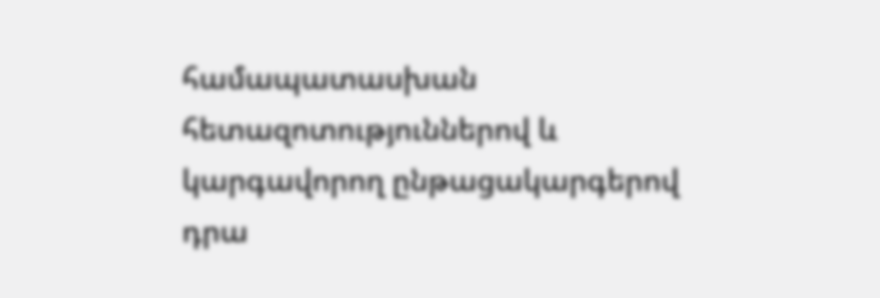համապատասխան հետազոտություններով և կարգավորող ընթացակարգերով դրա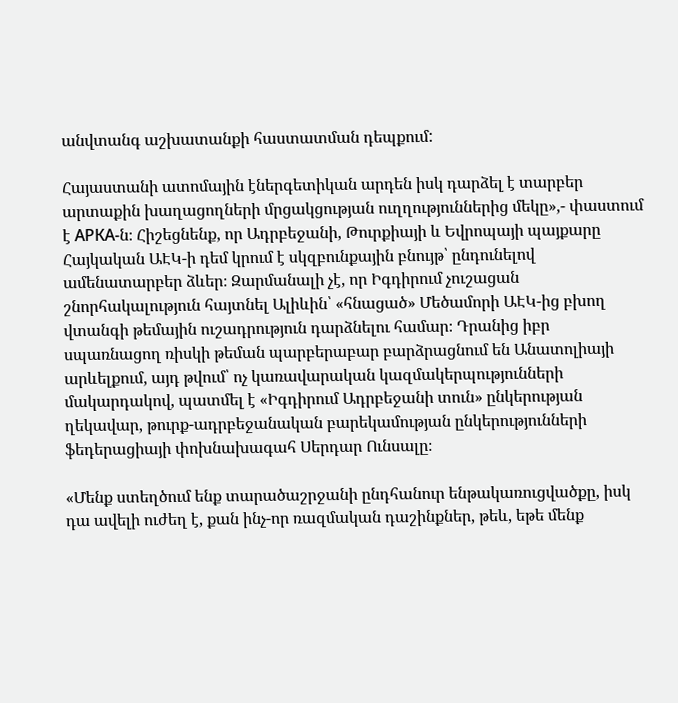անվտանգ աշխատանքի հաստատման դեպքում:

Հայաստանի ատոմային էներգետիկան արդեն իսկ դարձել է տարբեր արտաքին խաղացողների մրցակցության ուղղություններից մեկը»,- փաստում է АРКА-ն։ Հիշեցնենք, որ Ադրբեջանի, Թուրքիայի և Եվրոպայի պայքարը Հայկական ԱԷԿ-ի դեմ կրում է սկզբունքային բնույթ՝ ընդունելով ամենատարբեր ձևեր։ Զարմանալի չէ, որ Իգդիրում չուշացան շնորհակալություն հայտնել Ալիևին՝ «հնացած» Մեծամորի ԱԷԿ-ից բխող վտանգի թեմային ուշադրություն դարձնելու համար։ Դրանից իբր սպառնացող ռիսկի թեման պարբերաբար բարձրացնում են Անատոլիայի արևելքում, այդ թվում՝ ոչ կառավարական կազմակերպությունների մակարդակով, պատմել է «Իգդիրում Ադրբեջանի տուն» ընկերության ղեկավար, թուրք-ադրբեջանական բարեկամության ընկերությունների ֆեդերացիայի փոխնախագահ Սերդար Ունսալը։

«Մենք ստեղծում ենք տարածաշրջանի ընդհանուր ենթակառուցվածքը, իսկ դա ավելի ուժեղ է, քան ինչ-որ ռազմական դաշինքներ, թեև, եթե մենք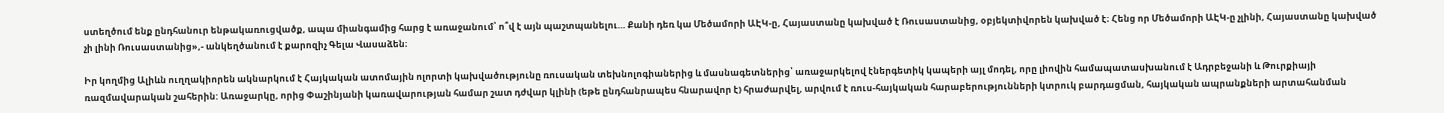ստեղծում ենք ընդհանուր ենթակառուցվածք, ապա միանգամից հարց է առաջանում՝ ո՞վ է այն պաշտպանելու… Քանի դեռ կա Մեծամորի ԱԷԿ-ը, Հայաստանը կախված է Ռուսաստանից, օբյեկտիվորեն կախված է։ Հենց որ Մեծամորի ԱԷԿ-ը չլինի, Հայաստանը կախված չի լինի Ռուսաստանից»,- անկեղծանում է քարոզիչ Գելա Վասաձեն։

Իր կողմից Ալիևն ուղղակիորեն ակնարկում է Հայկական ատոմային ոլորտի կախվածությունը ռուսական տեխնոլոգիաներից և մասնագետներից՝ առաջարկելով էներգետիկ կապերի այլ մոդել, որը լիովին համապատասխանում է Ադրբեջանի և Թուրքիայի ռազմավարական շահերին: Առաջարկը, որից Փաշինյանի կառավարության համար շատ դժվար կլինի (եթե ընդհանրապես հնարավոր է) հրաժարվել, արվում է ռուս-հայկական հարաբերությունների կտրուկ բարդացման, հայկական ապրանքների արտահանման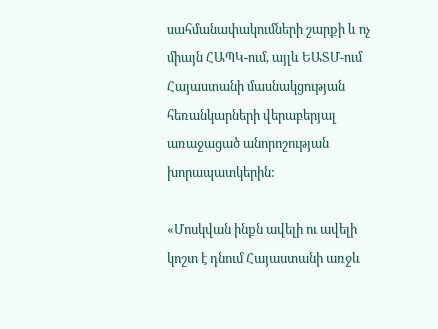սահմանափակումների շարքի և ոչ միայն ՀԱՊԿ-ում, այլև ԵԱՏՄ-ում Հայաստանի մասնակցության հեռանկարների վերաբերյալ առաջացած անորոշության խորապատկերին:

«Մոսկվան ինքն ավելի ու ավելի կոշտ է դնում Հայաստանի առջև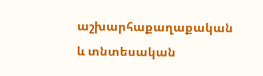աշխարհաքաղաքական և տնտեսական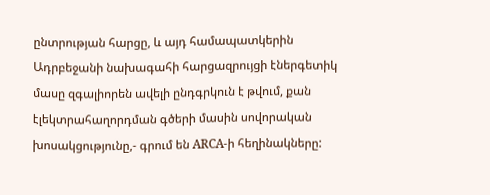ընտրության հարցը, և այդ համապատկերին Ադրբեջանի նախագահի հարցազրույցի էներգետիկ մասը զգալիորեն ավելի ընդգրկուն է թվում, քան էլեկտրահաղորդման գծերի մասին սովորական խոսակցությունը,- գրում են ARCA-ի հեղինակները: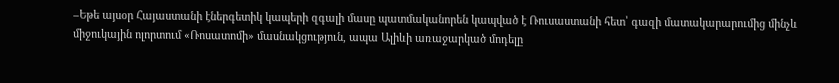–Եթե այսօր Հայաստանի էներգետիկ կապերի զգալի մասը պատմականորեն կապված է Ռուսաստանի հետ՝ գազի մատակարարումից մինչև միջուկային ոլորտում «Ռոսատոմի» մասնակցություն, ապա Ալիևի առաջարկած մոդելը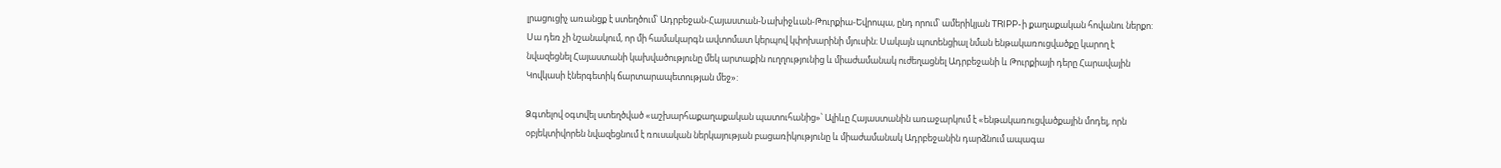լրացուցիչ առանցք է ստեղծում՝ Ադրբեջան-Հայաստան-Նախիջևան-Թուրքիա-Եվրոպա, ընդ որում՝ ամերիկյան TRIPP-ի քաղաքական հովանու ներքո: Սա դեռ չի նշանակում, որ մի համակարգն ավտոմատ կերպով կփոխարինի մյուսին։ Սակայն պոտենցիալ նման ենթակառուցվածքը կարող է նվազեցնել Հայաստանի կախվածությունը մեկ արտաքին ուղղությունից և միաժամանակ ուժեղացնել Ադրբեջանի և Թուրքիայի դերը Հարավային Կովկասի էներգետիկ ճարտարապետության մեջ»:

Ձգտելով օգտվել ստեղծված «աշխարհաքաղաքական պատուհանից»՝ Ալիևը Հայաստանին առաջարկում է «ենթակառուցվածքային մոդել, որն օբյեկտիվորեն նվազեցնում է ռուսական ներկայության բացառիկությունը և միաժամանակ Ադրբեջանին դարձնում ապագա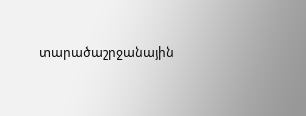տարածաշրջանային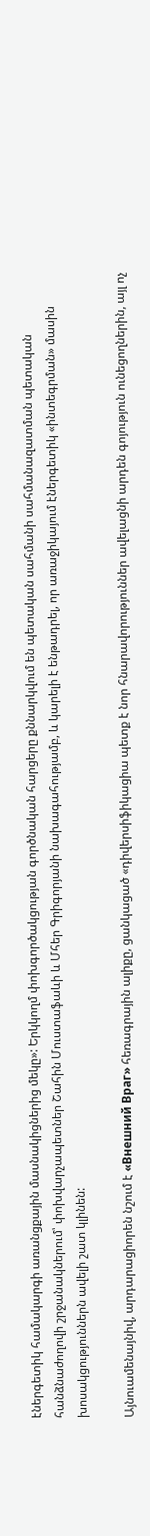էներգետիկ համակարգի առանցքային մասնակիցներից մեկը»: Երկկողմ փոխգործակցության գործնական հարցերը քննարկվում են պետական սահմանի սահմանազատման պետական հանձնաժողովի շրջանակներում՝ փոխվարչապետներ Շահին Մուստաֆաևի և Մհեր Գրիգորյանի նախագահությամբ, և կարելի է ենթադրել, որ առաջիկայում էներգետիկ «ինտեգրման» մասին խոսակցություններն ավելի շատ կլինեն:

Այնուամենայնիվ, արդարացիորեն նշում է «Внешний Враг» հեռագրային ալիքը, ցանկացած «դիվերսիֆիկացիա պետք է նոր հնարավորություններ ավելացնի արդեն գոյություն ունեցողներին, այլ ոչ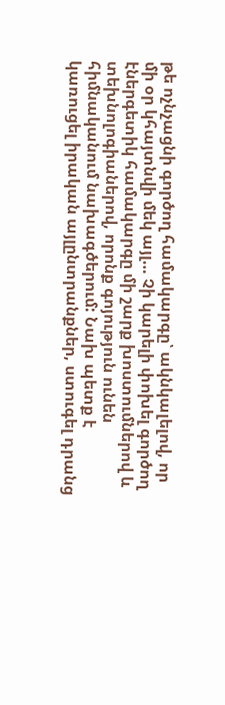թե ոչնչացնի գործող համակարգը՝ ակնկալելով, որ մի օր կհայտնվի մեկ այլ… Չի կարելի փոխել գործող էներգետիկ համակարգը մի շարք խոստումներով և տեխնոլոգիաներով, որոնք գոյություն ունեն հիմնականում նախագծերում: Նախ պետք է կառուցել իրական այլընտրանքներ, ստուգել դրանց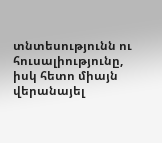տնտեսությունն ու հուսալիությունը, իսկ հետո միայն վերանայել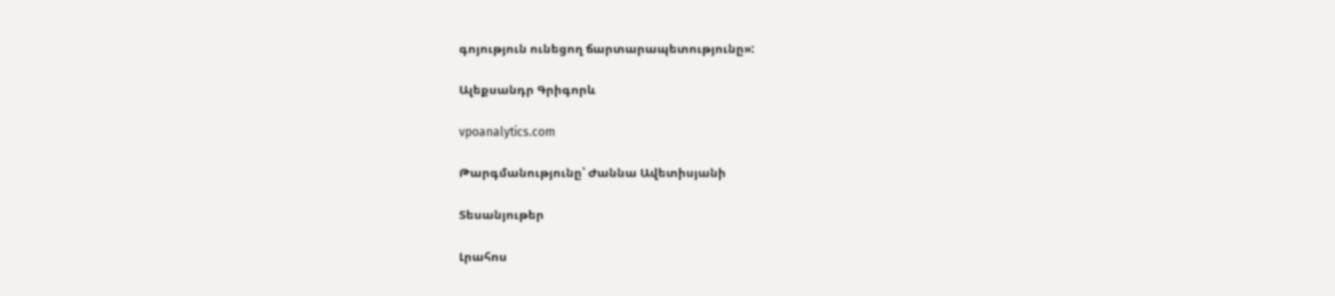գոյություն ունեցող ճարտարապետությունը»:

Ալեքսանդր Գրիգորև

vpoanalytics.com

Թարգմանությունը՝ Ժաննա Ավետիսյանի

Տեսանյութեր

Լրահոս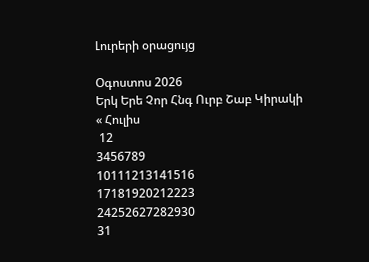Լուրերի օրացույց

Օգոստոս 2026
Երկ Երե Չոր Հնգ Ուրբ Շաբ Կիրակի
« Հուլիս
 12
3456789
10111213141516
17181920212223
24252627282930
31